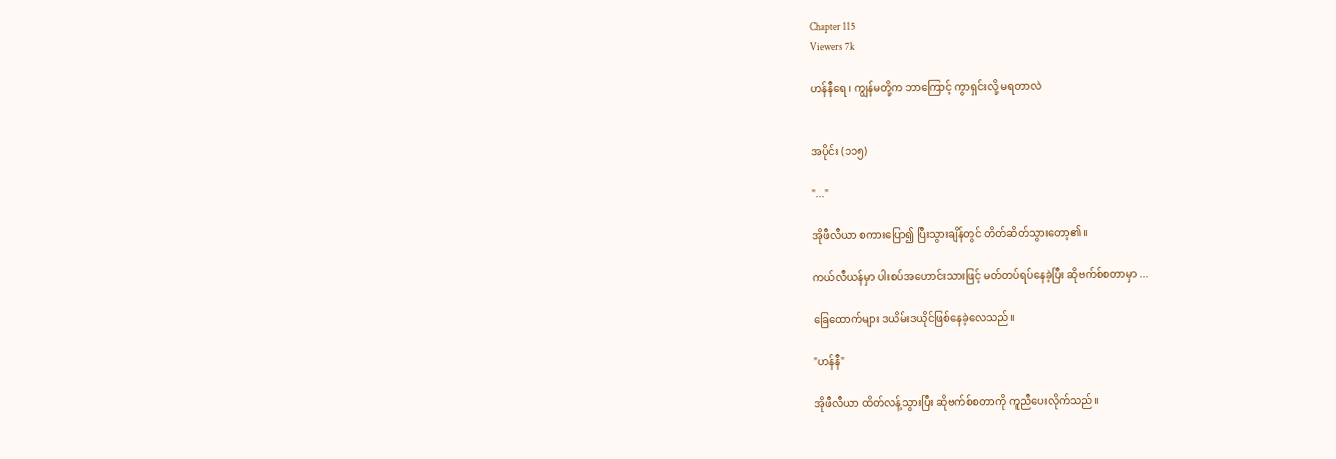Chapter 115
Viewers 7k

ဟန်နီရေ ၊ ကျွန်မတို့က ဘာကြောင့် ကွာရှင်းလို့ မရတာလဲ


အပိုင်း (၁၁၅)

"..."

အိုဖီလီယာ စကားပြော၍ ပြီးသွားချိန်တွင် တိတ်ဆိတ်သွားတော့၏။

ကယ်လီယန်မှာ ပါးစပ်အဟောင်းသားဖြင့် မတ်တပ်ရပ်နေခဲ့ပြီး ဆိုဗက်စ်စတာမှာ ...

ခြေထောက်များ ဒယိမ်းဒယိုင်ဖြစ်နေခဲ့လေသည်။

"ဟန်နီ"

အိုဖီလီယာ ထိတ်လန့်သွားပြီး ဆိုဗက်စ်စတာကို ကူညီပေးလိုက်သည်။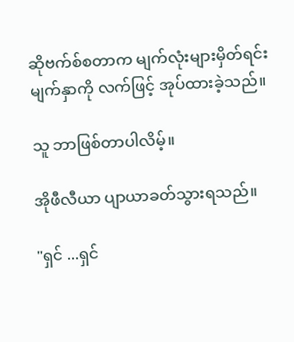ဆိုဗက်စ်စတာက မျက်လုံးများမှိတ်ရင်း မျက်နှာကို လက်ဖြင့် အုပ်ထားခဲ့သည်။

သူ ဘာဖြစ်တာပါလိမ့်။

အိုဖီလီယာ ပျာယာခတ်သွားရသည်။

"ရှင် ...ရှင်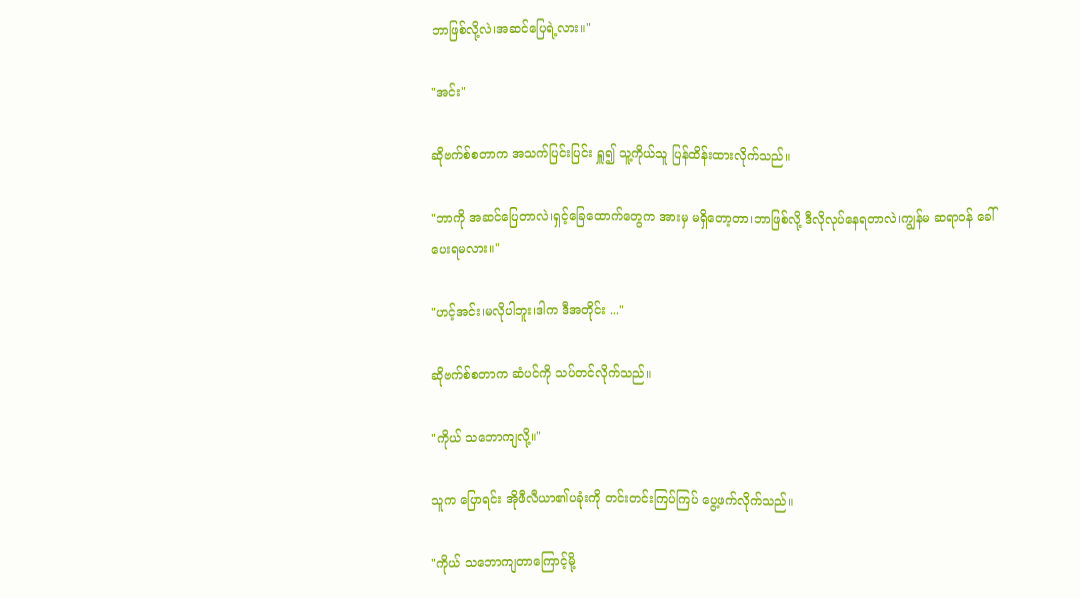ဘာဖြစ်လို့လဲ၊အဆင်ပြေရဲ့လား။"

"အင်း"

ဆိုဗက်စ်စတာက အသက်ပြင်းပြင်း ရှူ၍ သူ့ကိုယ်သူ ပြန်ထိန်းထားလိုက်သည်။

"ဘာကို အဆင်ပြေတာလဲ၊ရှင့်ခြေထောက်တွေက အားမှ မရှိတော့တာ၊ဘာဖြစ်လို့ ဒီလိုလုပ်နေရတာလဲ၊ကျွန်မ ဆရာဝန် ခေါ်ပေးရမလား။"

"ဟင့်အင်း၊မလိုပါဘူး၊ဒါက ဒီအတိုင်း ..."

ဆိုဗက်စ်စတာက ဆံပင်ကို သပ်တင်လိုက်သည်။

"ကိုယ် သဘောကျလို့။"

သူက ပြောရင်း အိုဖီလီယာ၏ပခုံးကို တင်းတင်းကြပ်ကြပ် ပွေ့ဖက်လိုက်သည်။

"ကိုယ် သဘောကျတာကြောင့်မို့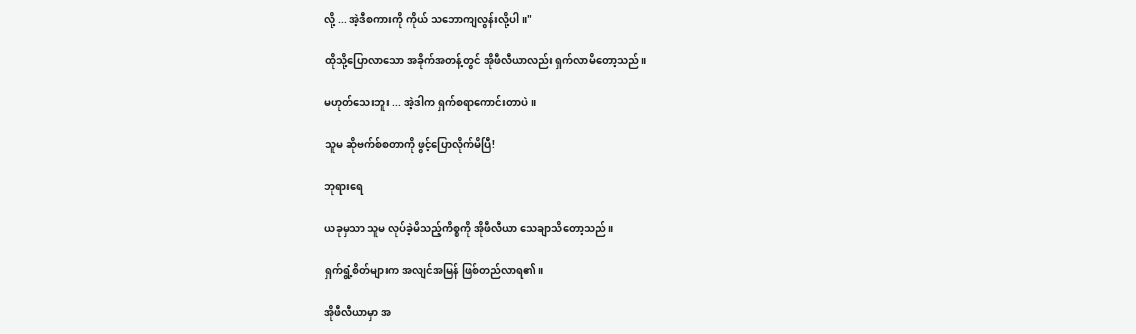လို့ ... အဲ့ဒီစကားကို ကိုယ် သဘောကျလွန်းလို့ပါ။"

ထိုသို့ပြောလာသော အခိုက်အတန့်တွင် အိုဖီလီယာလည်း ရှက်လာမိတော့သည်။

မဟုတ်သေးဘူး ... အဲ့ဒါက ရှက်စရာကောင်းတာပဲ။

သူမ ဆိုဗက်စ်စတာကို ဖွင့်ပြောလိုက်မိပြီ!

ဘုရားရေ

ယခုမှသာ သူမ လုပ်ခဲ့မိသည့်ကိစ္စကို အိုဖီလီယာ သေချာသိတော့သည်။

ရှက်ရွံ့စိတ်များက အလျင်အမြန် ဖြစ်တည်လာရ၏။

အိုဖီလီယာမှာ အ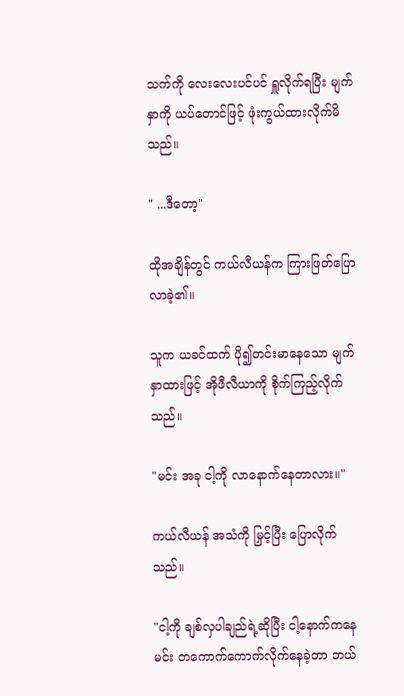သက်ကို လေးလေးပင်ပင် ရှူလိုက်ရပြီး မျက်နှာကို ယပ်တောင်ဖြင့် ဖုံးကွယ်ထားလိုက်မိသည်။

" ...ဒီတော့"

ထိုအချိန်တွင် ကယ်လီယန်က ကြားဖြတ်ပြောလာခဲ့၏။

သူက ယခင်ထက် ပို၍တင်းမာနေသော မျက်နှာထားဖြင့် အိုဖီလီယာကို စိုက်ကြည့်လိုက်သည်။

"မင်း အခု ငါ့ကို လာနောက်နေတာလား။"

ကယ်လီယန် အသံကို မြှင့်ပြီး ပြောလိုက်သည်။

"ငါ့ကို ချစ်လှပါချည်ရဲ့ဆိုပြီး ငါ့နောက်ကနေ မင်း တကောက်ကောက်လိုက်နေခဲ့တာ ဘယ်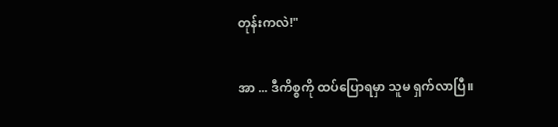တုန်းကလဲ!"

အာ ... ဒီကိစ္စကို ထပ်ပြောရမှာ သူမ ရှက်လာပြီ။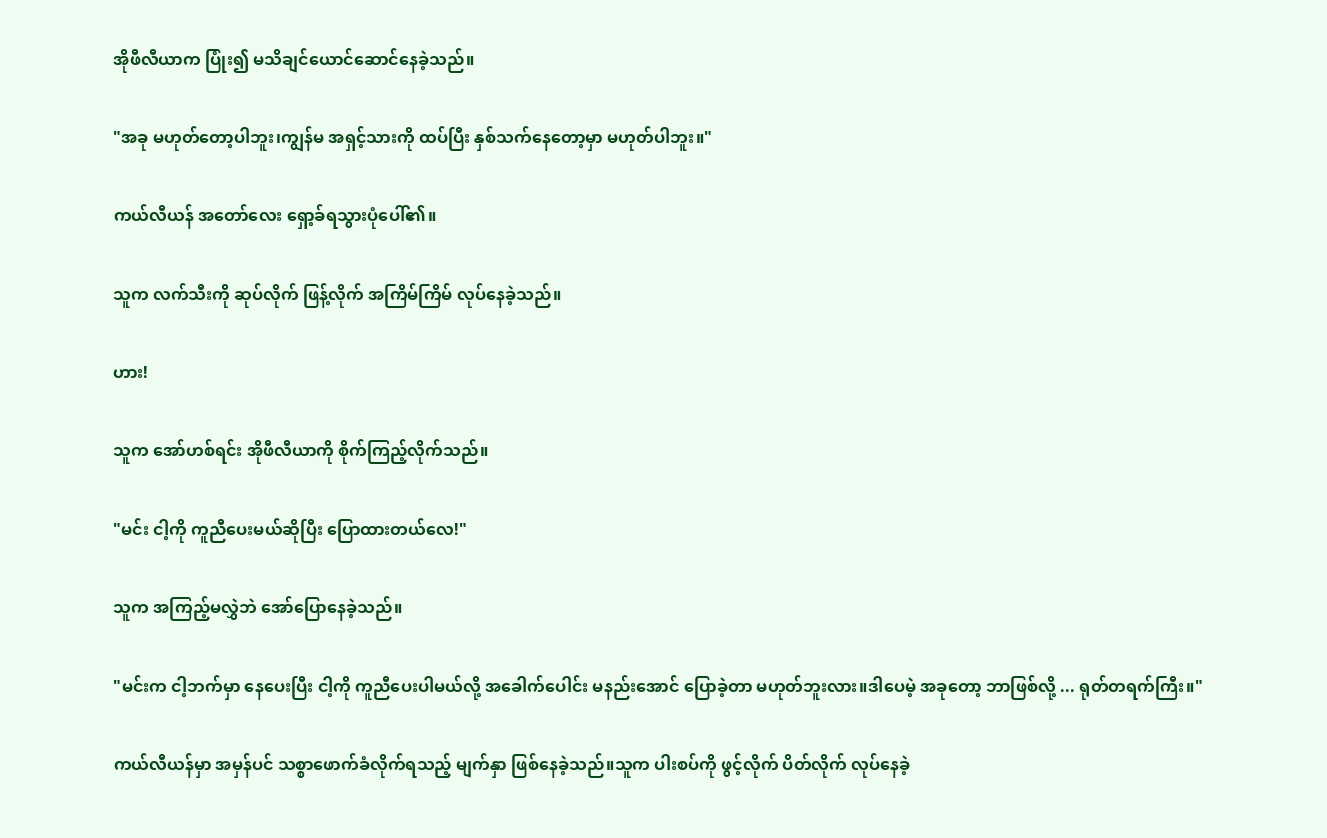အိုဖီလီယာက ပြုံး၍ မသိချင်ယောင်ဆောင်နေခဲ့သည်။

"အခု မဟုတ်တော့ပါဘူး၊ကျွန်မ အရှင့်သားကို ထပ်ပြီး နှစ်သက်နေတော့မှာ မဟုတ်ပါဘူး။"

ကယ်လီယန် အတော်လေး ရှော့ခ်ရသွားပုံပေါ်၏။

သူက လက်သီးကို ဆုပ်လိုက် ဖြန့်လိုက် အကြိမ်ကြိမ် လုပ်နေခဲ့သည်။

ဟား!

သူက အော်ဟစ်ရင်း အိုဖီလီယာကို စိုက်ကြည့်လိုက်သည်။

"မင်း ငါ့ကို ကူညီပေးမယ်ဆိုပြီး ပြောထားတယ်လေ!"

သူက အကြည့်မလွှဲဘဲ အော်ပြောနေခဲ့သည်။

"မင်းက ငါ့ဘက်မှာ နေပေးပြီး ငါ့ကို ကူညီပေးပါမယ်လို့ အခေါက်ပေါင်း မနည်းအောင် ပြောခဲ့တာ မဟုတ်ဘူးလား။ဒါပေမဲ့ အခုတော့ ဘာဖြစ်လို့ ... ရုတ်တရက်ကြီး။"

ကယ်လီယန်မှာ အမှန်ပင် သစ္စာဖောက်ခံလိုက်ရသည့် မျက်နှာ ဖြစ်နေခဲ့သည်။သူက ပါးစပ်ကို ဖွင့်လိုက် ပိတ်လိုက် လုပ်နေခဲ့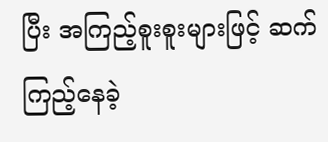ပြီး အကြည့်စူးစူးများဖြင့် ဆက်ကြည့်နေခဲ့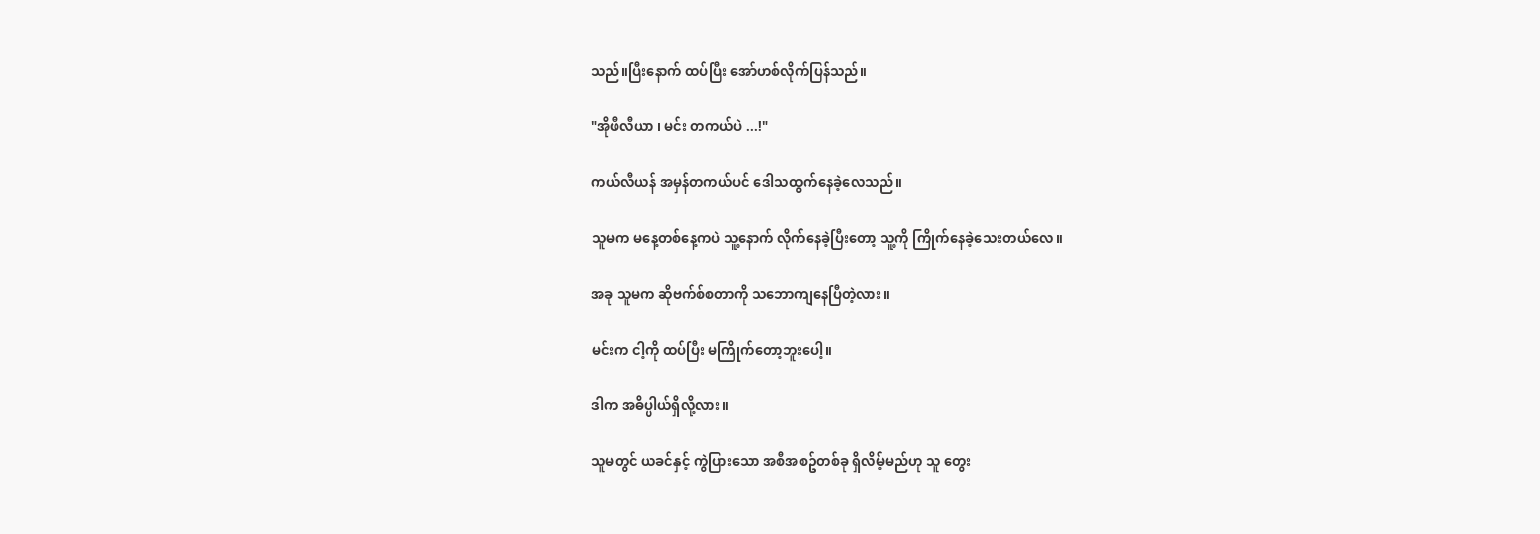သည်။ပြီးနောက် ထပ်ပြီး အော်ဟစ်လိုက်ပြန်သည်။

"အိုဖီလီယာ ၊ မင်း တကယ်ပဲ ...!"

ကယ်လီယန် အမှန်တကယ်ပင် ဒေါသထွက်နေခဲ့လေသည်။

သူမက မနေ့တစ်နေ့ကပဲ သူ့နောက် လိုက်နေခဲ့ပြီးတော့ သူ့ကို ကြိုက်နေခဲ့သေးတယ်လေ။

အခု သူမက ဆိုဗက်စ်စတာကို သဘောကျနေပြီတဲ့လား။

မင်းက ငါ့ကို ထပ်ပြီး မကြိုက်တော့ဘူးပေါ့။

ဒါက အဓိပ္ပါယ်ရှိလို့လား။

သူမတွင် ယခင်နှင့် ကွဲပြားသော အစီအစဥ်တစ်ခု ရှိလိမ့်မည်ဟု သူ တွေး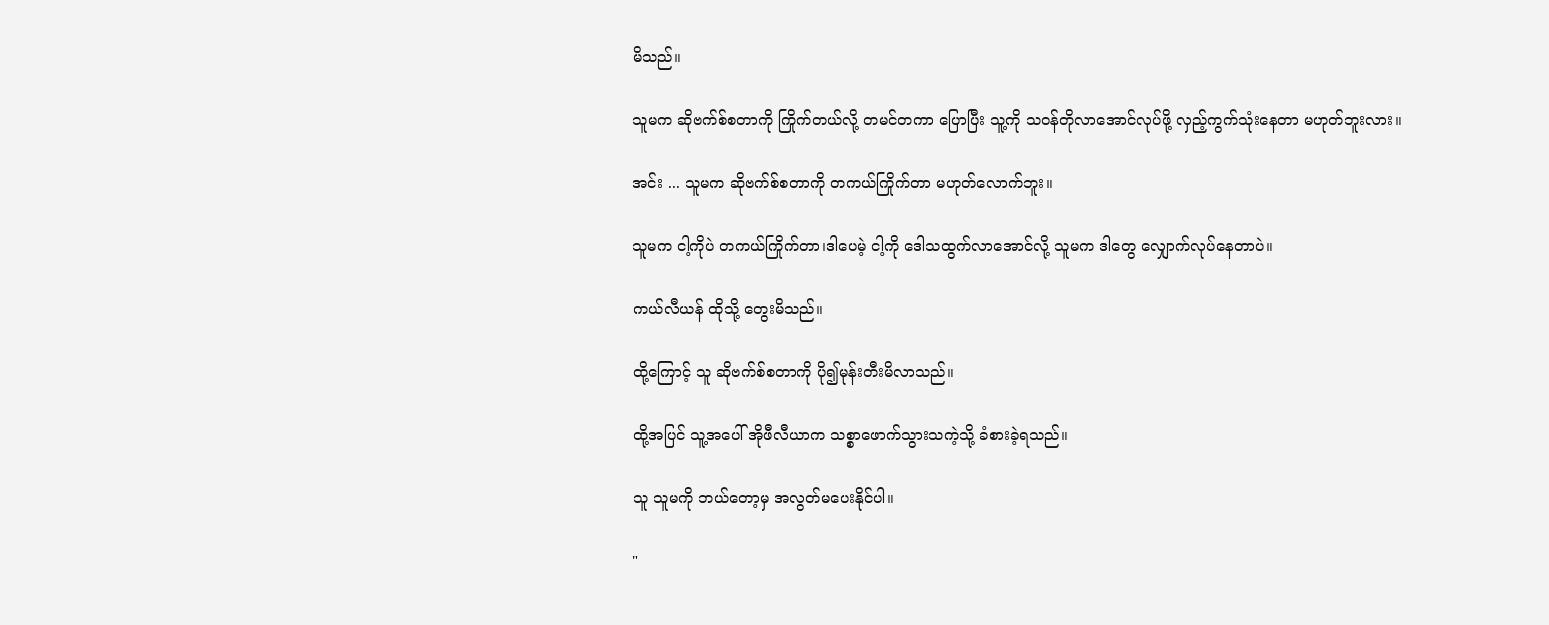မိသည်။

သူမက ဆိုဗက်စ်စတာကို ကြိုက်တယ်လို့ တမင်တကာ ပြောပြီး သူ့ကို သဝန်တိုလာအောင်လုပ်ဖို့ လှည့်ကွက်သုံးနေတာ မဟုတ်ဘူးလား။

အင်း ... သူမက ဆိုဗက်စ်စတာကို တကယ်ကြိုက်တာ မဟုတ်လောက်ဘူး။

သူမက ငါ့ကိုပဲ တကယ်ကြိုက်တာ၊ဒါပေမဲ့ ငါ့ကို ဒေါသထွက်လာအောင်လို့ သူမက ဒါတွေ လျှောက်လုပ်နေတာပဲ။

ကယ်လီယန် ထိုသို့ တွေးမိသည်။

ထို့ကြောင့် သူ ဆိုဗက်စ်စတာကို ပို၍မုန်းတီးမိလာသည်။

ထို့အပြင် သူ့အပေါ် အိုဖီလီယာက သစ္စာဖောက်သွားသကဲ့သို့ ခံစားခဲ့ရသည်။

သူ သူမကို ဘယ်တော့မှ အလွတ်မပေးနိုင်ပါ။

"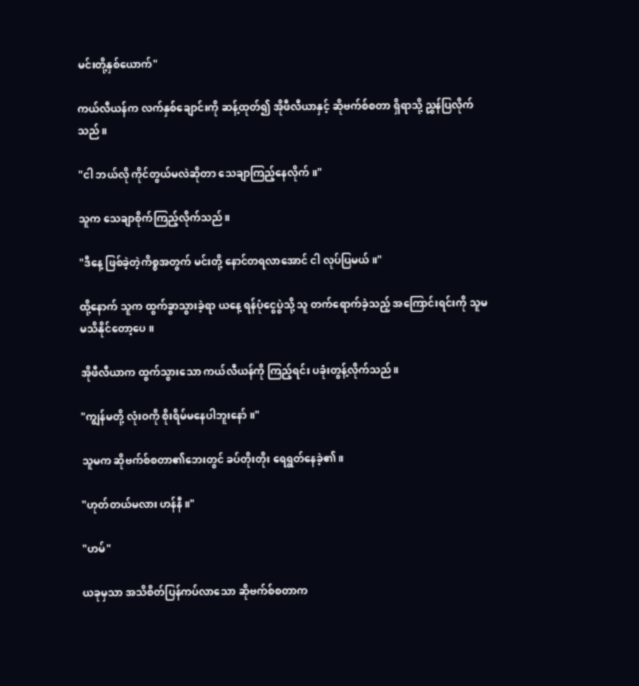မင်းတို့နှစ်ယောက်"

ကယ်လီယန်က လက်နှစ်ချောင်းကို ဆန့်ထုတ်၍ အိုဖီလီယာနှင့် ဆိုဗက်စ်စတာ ရှိရာသို့ ညွှန်ပြလိုက်သည်။

"ငါ ဘယ်လို ကိုင်တွယ်မလဲဆိုတာ သေချာကြည့်နေလိုက်။"

သူက သေချာစိုက်ကြည့်လိုက်သည်။

"ဒီနေ့ ဖြစ်ခဲ့တဲ့ကိစ္စအတွက် မင်းတို့ နောင်တရလာအောင် ငါ လုပ်ပြမယ်။"

ထို့နောက် သူက ထွက်ခွာသွားခဲ့ရာ ယနေ့ ရန်ပုံငွေပွဲသို့ သူ တက်ရောက်ခဲ့သည့် အကြောင်းရင်းကို သူမ မသိနိုင်တော့ပေ။

အိုဖီလီယာက ထွက်သွားသော ကယ်လီယန်ကို ကြည့်ရင်း ပခုံးတွန့်လိုက်သည်။

"ကျွန်မတို့ လုံးဝကို စိုးရိမ်မနေပါဘူးနော်။"

သူမက ဆိုဗက်စ်စတာ၏ဘေးတွင် ခပ်တိုးတိုး ရေရွတ်နေခဲ့၏။

"ဟုတ်တယ်မလား ဟန်နီ။"

"ဟမ်"

ယခုမှသာ အသိစိတ်ပြန်ကပ်လာသော ဆိုဗက်စ်စတာက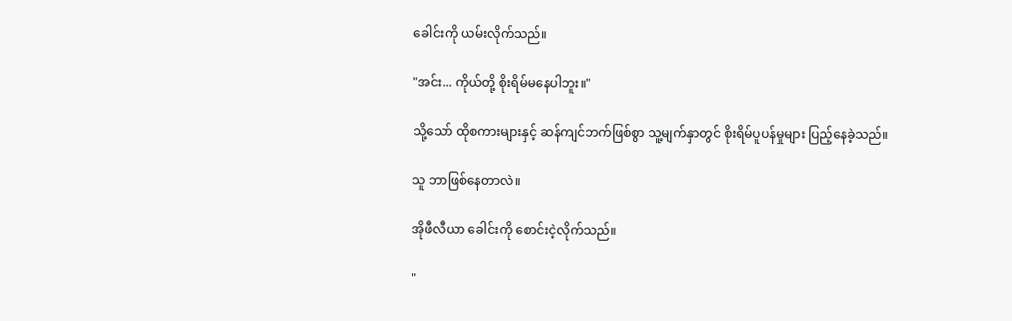ခေါင်းကို ယမ်းလိုက်သည်။

"အင်း... ကိုယ်တို့ စိုးရိမ်မနေပါဘူး။"

သို့သော် ထိုစကားများနှင့် ဆန်ကျင်ဘက်ဖြစ်စွာ သူ့မျက်နှာတွင် စိုးရိမ်ပူပန်မှုများ ပြည့်နေခဲ့သည်။

သူ ဘာဖြစ်နေတာလဲ။

အိုဖီလီယာ ခေါင်းကို စောင်းငဲ့လိုက်သည်။

"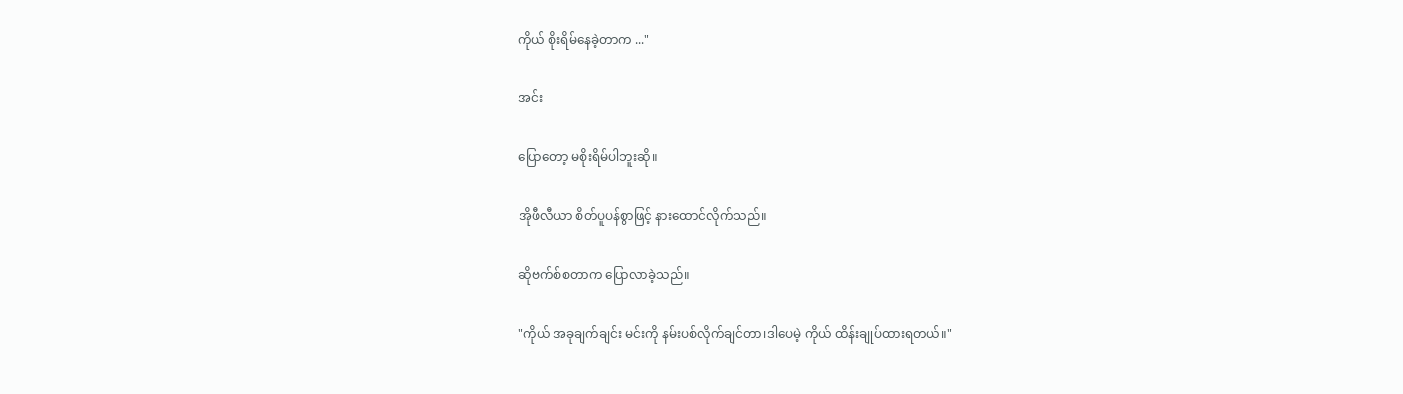ကိုယ် စိုးရိမ်နေခဲ့တာက ..."

အင်း

ပြောတော့ မစိုးရိမ်ပါဘူးဆို။

အိုဖီလီယာ စိတ်ပူပန်စွာဖြင့် နားထောင်လိုက်သည်။

ဆိုဗက်စ်စတာက ပြောလာခဲ့သည်။

"ကိုယ် အခုချက်ချင်း မင်းကို နမ်းပစ်လိုက်ချင်တာ၊ဒါပေမဲ့ ကိုယ် ထိန်းချုပ်ထားရတယ်။"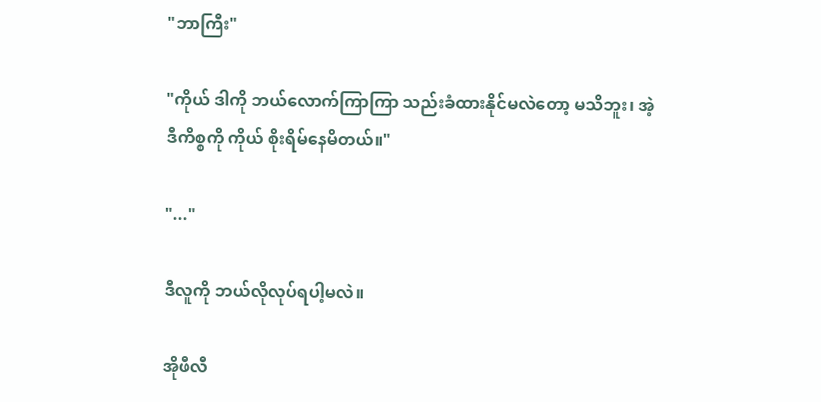"ဘာကြီး"

"ကိုယ် ဒါကို ဘယ်လောက်ကြာကြာ သည်းခံထားနိုင်မလဲတော့ မသိဘူး၊ အဲ့ဒီကိစ္စကို ကိုယ် စိုးရိမ်နေမိတယ်။"

"..."

ဒီလူကို ဘယ်လိုလုပ်ရပါ့မလဲ။

အိုဖီလီ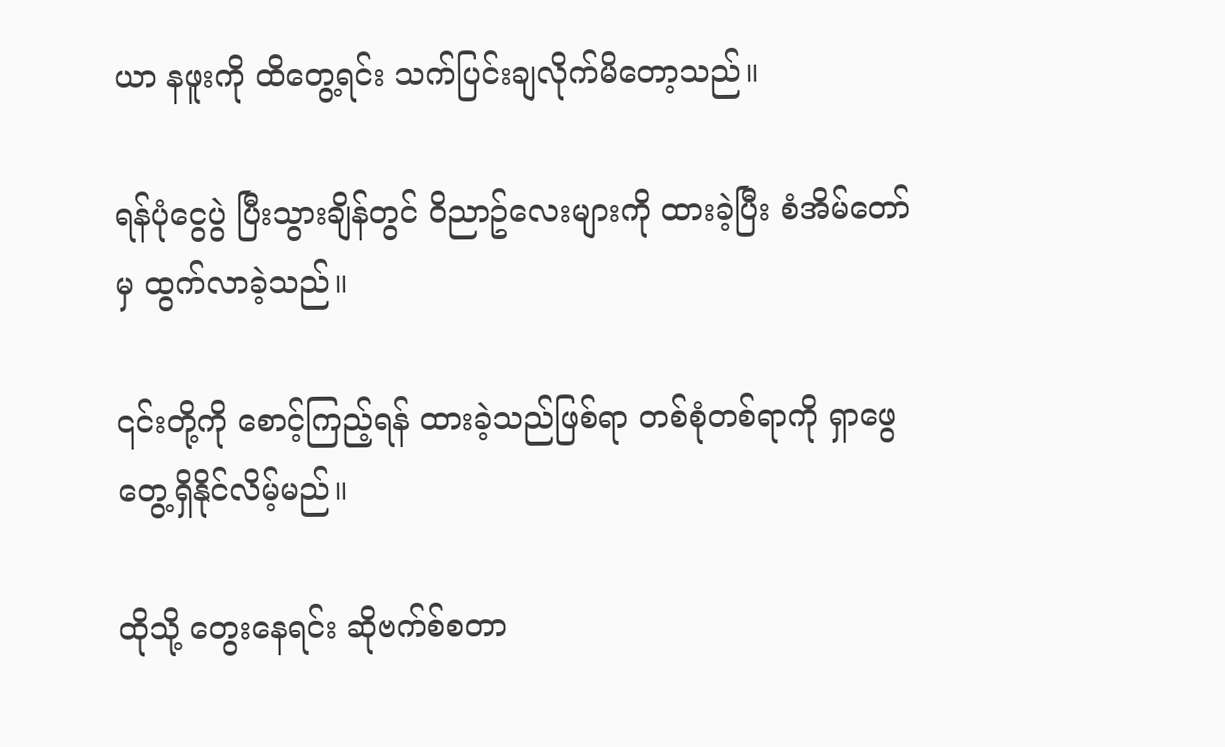ယာ နဖူးကို ထိတွေ့ရင်း သက်ပြင်းချလိုက်မိတော့သည်။

ရန်ပုံငွေပွဲ ပြီးသွားချိန်တွင် ဝိညာဥ်လေးများကို ထားခဲ့ပြီး စံအိမ်တော်မှ ထွက်လာခဲ့သည်။

၎င်းတို့ကို စောင့်ကြည့်ရန် ထားခဲ့သည်ဖြစ်ရာ တစ်စုံတစ်ရာကို ရှာဖွေတွေ့ရှိနိုင်လိမ့်မည်။

ထိုသို့ တွေးနေရင်း ဆိုဗက်စ်စတာ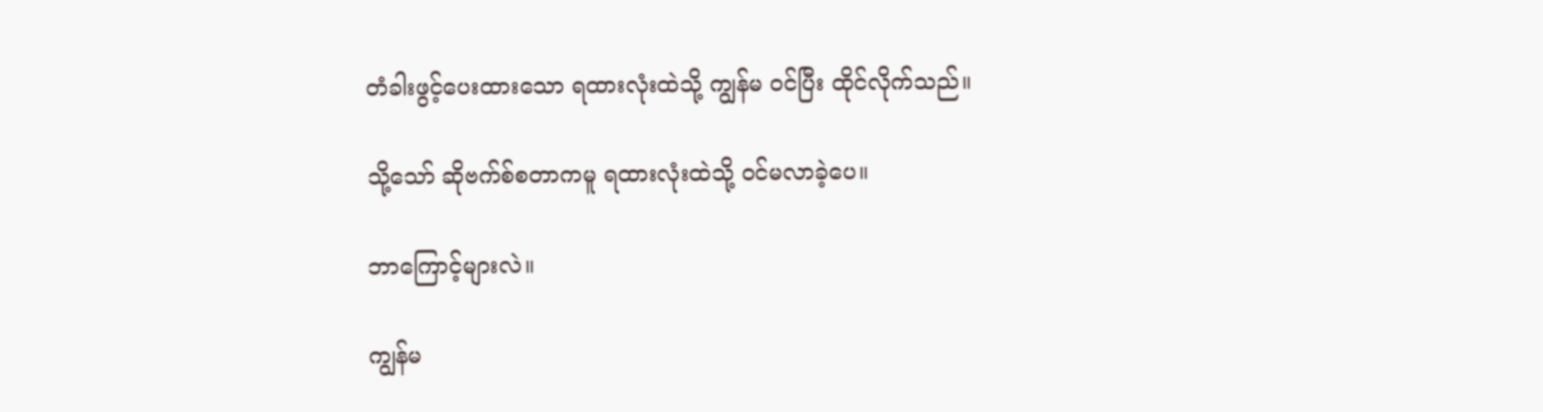တံခါးဖွင့်ပေးထားသော ရထားလုံးထဲသို့ ကျွန်မ ဝင်ပြီး ထိုင်လိုက်သည်။

သို့သော် ဆိုဗက်စ်စတာကမူ ရထားလုံးထဲသို့ ဝင်မလာခဲ့ပေ။

ဘာကြောင့်များလဲ။

ကျွန်မ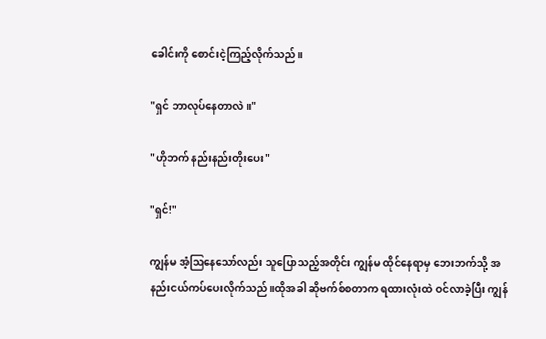ခေါင်းကို စောင်းငဲ့ကြည့်လိုက်သည်။

"ရှင် ဘာလုပ်နေတာလဲ။"

"ဟိုဘက် နည်းနည်းတိုးပေး"

"ရှင်!"

ကျွန်မ အံ့ဩနေသော်လည်း သူပြောသည့်အတိုင်း ကျွန်မ ထိုင်နေရာမှ ဘေးဘက်သို့ အနည်းငယ်ကပ်ပေးလိုက်သည်။ထိုအခါ ဆိုဗက်စ်စတာက ရထားလုံးထဲ ဝင်လာခဲ့ပြီး ကျွန်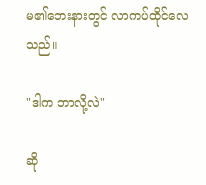မ၏ဘေးနားတွင် လာကပ်ထိုင်လေသည်။

"ဒါက ဘာလို့လဲ"

ဆို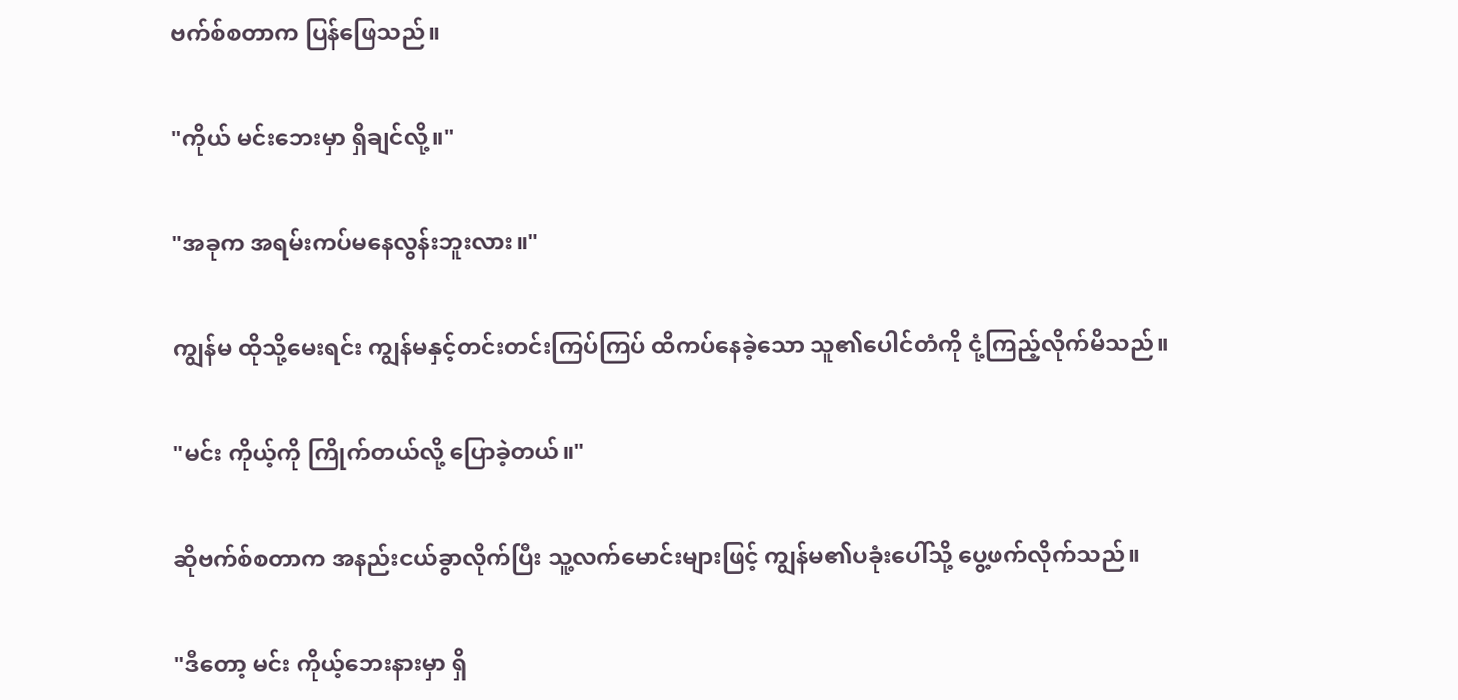ဗက်စ်စတာက ပြန်ဖြေသည်။

"ကိုယ် မင်းဘေးမှာ ရှိချင်လို့။"

"အခုက အရမ်းကပ်မနေလွန်းဘူးလား။"

ကျွန်မ ထိုသို့မေးရင်း ကျွန်မနှင့်တင်းတင်းကြပ်ကြပ် ထိကပ်နေခဲ့သော သူ၏ပေါင်တံကို ငုံ့ကြည့်လိုက်မိသည်။

"မင်း ကိုယ့်ကို ကြိုက်တယ်လို့ ပြောခဲ့တယ်။"

ဆိုဗက်စ်စတာက အနည်းငယ်ခွာလိုက်ပြီး သူ့လက်မောင်းများဖြင့် ကျွန်မ၏ပခုံးပေါ်သို့ ပွေ့ဖက်လိုက်သည်။

"ဒီတော့ မင်း ကိုယ့်ဘေးနားမှာ ရှိ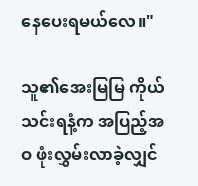နေပေးရမယ်လေ။"

သူ၏အေးမြမြ ကိုယ်သင်းရနံ့က အပြည့်အဝ ဖုံးလွှမ်းလာခဲ့လျှင်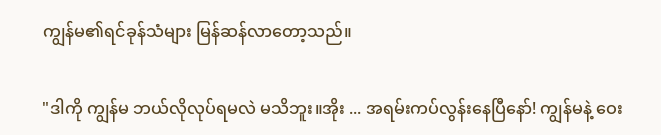ကျွန်မ၏ရင်ခုန်သံများ မြန်ဆန်လာတော့သည်။

"ဒါကို ကျွန်မ ဘယ်လိုလုပ်ရမလဲ မသိဘူး။အိုး ... အရမ်းကပ်လွန်းနေပြီနော်! ကျွန်မနဲ့ ဝေး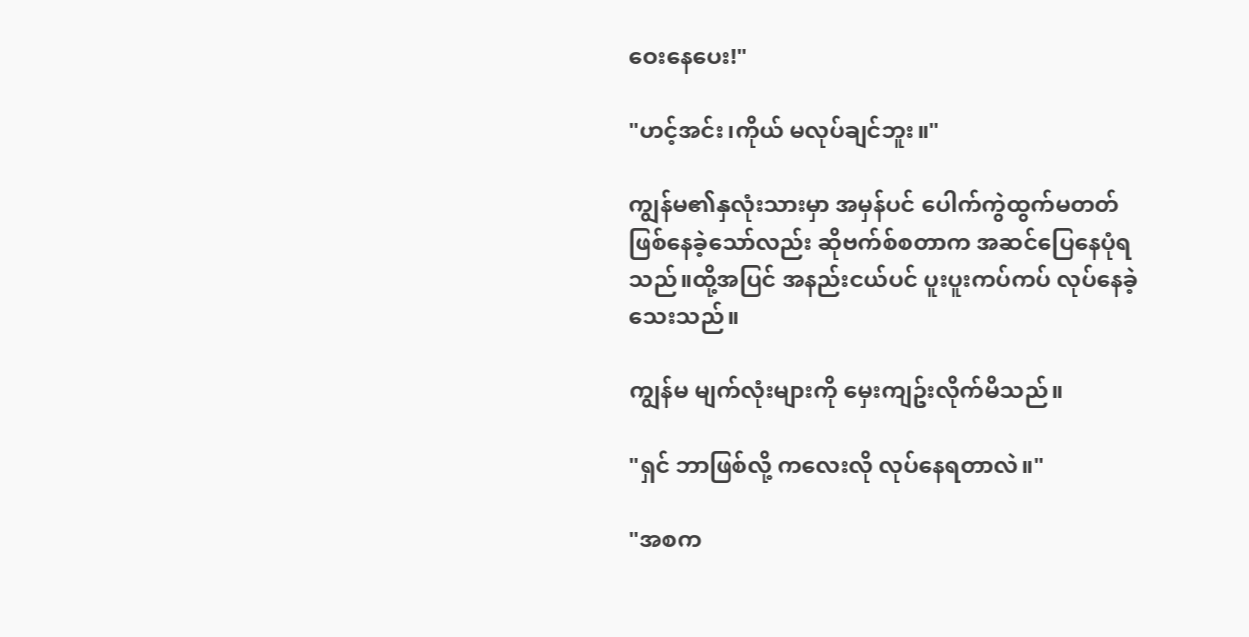ဝေးနေပေး!"

"ဟင့်အင်း၊ကိုယ် မလုပ်ချင်ဘူး။"

ကျွန်မ၏နှလုံးသားမှာ အမှန်ပင် ပေါက်ကွဲထွက်မတတ် ဖြစ်နေခဲ့သော်လည်း ဆိုဗက်စ်စတာက အဆင်ပြေနေပုံရသည်။ထို့အပြင် အနည်းငယ်ပင် ပူးပူးကပ်ကပ် လုပ်နေခဲ့သေးသည်။

ကျွန်မ မျက်လုံးများကို မှေးကျဥ်းလိုက်မိသည်။

"ရှင် ဘာဖြစ်လို့ ကလေးလို လုပ်နေရတာလဲ။"

"အစက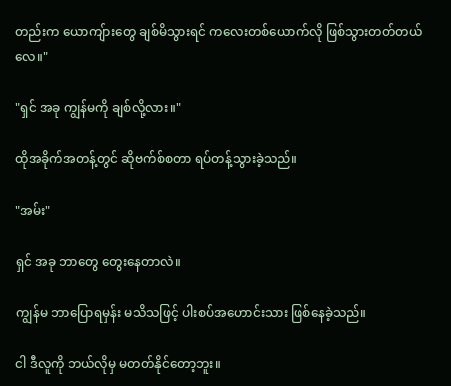တည်းက ယောကျ်ားတွေ ချစ်မိသွားရင် ကလေးတစ်ယောက်လို ဖြစ်သွားတတ်တယ်လေ။"

"ရှင် အခု ကျွန်မကို ချစ်လို့လား။"

ထိုအခိုက်အတန့်တွင် ဆိုဗက်စ်စတာ ရပ်တန့်သွားခဲ့သည်။

"အမ်း"

ရှင် အခု ဘာတွေ တွေးနေတာလဲ။

ကျွန်မ ဘာပြောရမှန်း မသိသဖြင့် ပါးစပ်အဟောင်းသား ဖြစ်နေခဲ့သည်။

ငါ ဒီလူကို ဘယ်လိုမှ မတတ်နိုင်တော့ဘူး။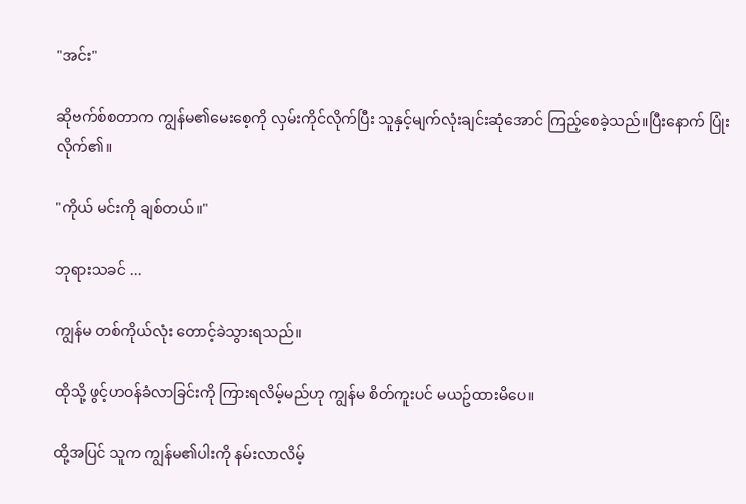"အင်း"

ဆိုဗက်စ်စတာက ကျွန်မ၏မေးစေ့ကို လှမ်းကိုင်လိုက်ပြီး သူနှင့်မျက်လုံးချင်းဆုံအောင် ကြည့်စေခဲ့သည်။ပြီးနောက် ပြုံးလိုက်၏။

"ကိုယ် မင်းကို ချစ်တယ်။"

ဘုရားသခင် ...

ကျွန်မ တစ်ကိုယ်လုံး တောင့်ခဲသွားရသည်။

ထိုသို့ ဖွင့်ဟဝန်ခံလာခြင်းကို ကြားရလိမ့်မည်ဟု ကျွန်မ စိတ်ကူးပင် မယဥ်ထားမိပေ။

ထို့အပြင် သူက ကျွန်မ၏ပါးကို နမ်းလာလိမ့်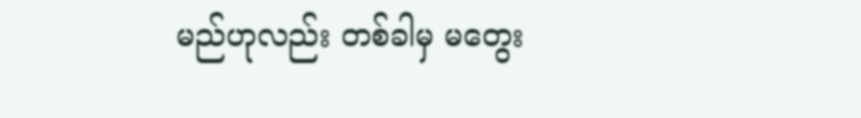မည်ဟုလည်း တစ်ခါမှ မတွေး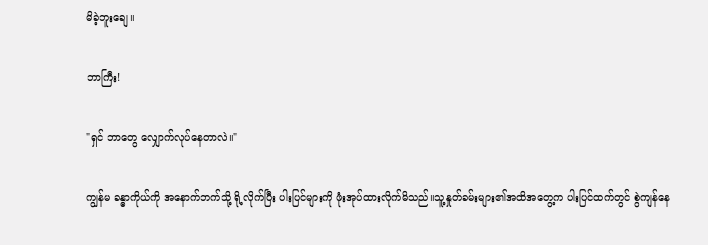မိခဲ့ဘူးချေ။

ဘာကြီး!

"ရှင် ဘာတွေ လျှောက်လုပ်နေတာလဲ။"

ကျွန်မ ခန္ဓာကိုယ်ကို အနောက်ဘက်သို့ ရို့လိုက်ပြီး ပါးပြင်များကို ဖုံးအုပ်ထားလိုက်မိသည်။သူ့နှုတ်ခမ်းများ၏အထိအတွေ့က ပါးပြင်ထက်တွင် စွဲကျန်နေ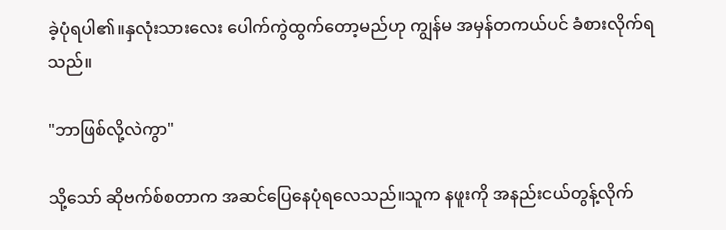ခဲ့ပုံရပါ၏။နှလုံးသားလေး ပေါက်ကွဲထွက်တော့မည်ဟု ကျွန်မ အမှန်တကယ်ပင် ခံစားလိုက်ရသည်။

"ဘာဖြစ်လို့လဲကွာ"

သို့သော် ဆိုဗက်စ်စတာက အဆင်ပြေနေပုံရလေသည်။သူက နဖူးကို အနည်းငယ်တွန့်လိုက်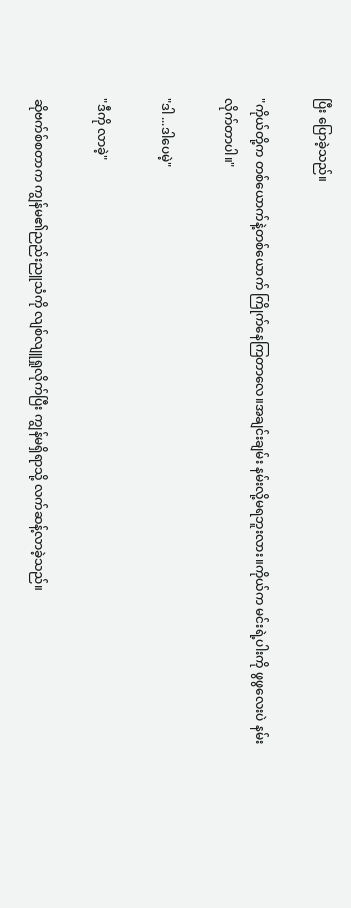ပြီး ပြောခဲ့သည်။

"ကိုယ်တို့က တစ်ယောက်နဲ့တစ်ယောက် ကြိုက်နေကြတာလေ။အချင်းချမ်း နမ်းလို့မရဘူးလား။ကိုယ်က မင်းရဲ့ပါးကို ဖွဖွလေးပဲ နမ်းလိုက်တာပါ။"

"ဒါ ...ဒါပေမဲ့"

"ဒီကို လာခဲ့"

ဆိုဗက်စ်စတာက ကျွန်မ၏ညည်းညူသံကို လျစ်လျူရှုလိုက်ပြီး ကျွန်မရှိရာသို့ လက်ဆန့်လာခဲ့သည်။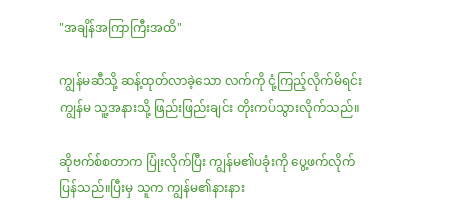"အချိန်အကြာကြီးအထိ"

ကျွန်မဆီသို့ ဆန့်ထုတ်လာခဲ့သော လက်ကို ငုံ့ကြည့်လိုက်မိရင်း ကျွန်မ သူ့အနားသို့ ဖြည်းဖြည်းချင်း တိုးကပ်သွားလိုက်သည်။

ဆိုဗက်စ်စတာက ပြုံးလိုက်ပြီး ကျွန်မ၏ပခုံးကို ပွေ့ဖက်လိုက်ပြန်သည်။ပြီးမှ သူက ကျွန်မ၏နားနား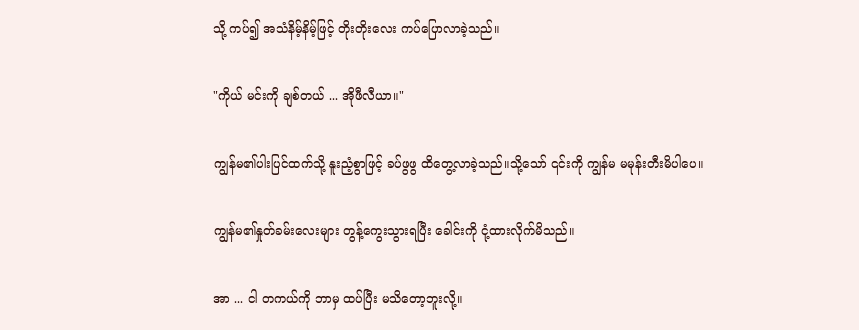သို့ ကပ်၍ အသံနိမ့်နိမ့်ဖြင့် တိုးတိုးလေး ကပ်ပြောလာခဲ့သည်။

"ကိုယ် မင်းကို ချစ်တယ် ... အိုဖီလီယာ။"

ကျွန်မ၏ပါးပြင်ထက်သို့ နူးညံ့စွာဖြင့် ခပ်ဖွဖွ ထိတွေ့လာခဲ့သည်။သို့သော် ၎င်းကို ကျွန်မ မမုန်းတီးမိပါပေ။

ကျွန်မ၏နှုတ်ခမ်းလေးများ တွန့်ကွေးသွားရပြီး ခေါင်းကို ငုံ့ထားလိုက်မိသည်။

အာ ... ငါ တကယ်ကို ဘာမှ ထပ်ပြီး မသိတော့ဘူးလို့။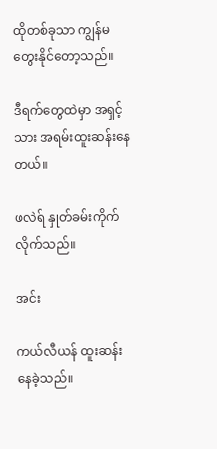ထိုတစ်ခုသာ ကျွန်မ တွေးနိုင်တော့သည်။

ဒီရက်တွေထဲမှာ အရှင့်သား အရမ်းထူးဆန်းနေတယ်။

ဖလဲရ် နှုတ်ခမ်းကိုက်လိုက်သည်။

အင်း

ကယ်လီယန် ထူးဆန်းနေခဲ့သည်။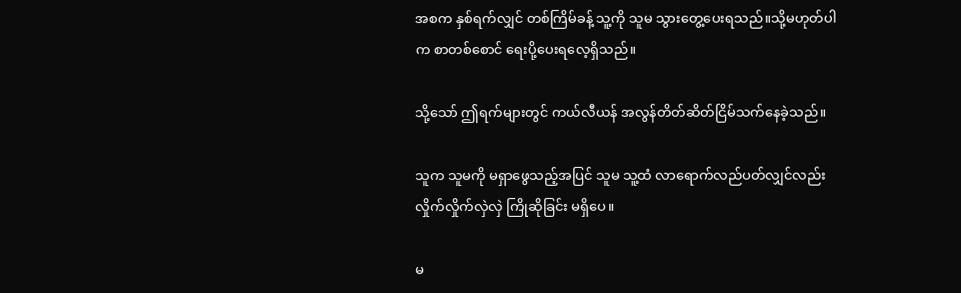အစက နှစ်ရက်လျှင် တစ်ကြိမ်ခန့် သူ့ကို သူမ သွားတွေ့ပေးရသည်။သို့မဟုတ်ပါက စာတစ်စောင် ရေးပို့ပေးရလေ့ရှိသည်။

သို့သော် ဤရက်များတွင် ကယ်လီယန် အလွန်တိတ်ဆိတ်ငြိမ်သက်နေခဲ့သည်။

သူက သူမကို မရှာဖွေသည့်အပြင် သူမ သူ့ထံ လာရောက်လည်ပတ်လျှင်လည်း လှိုက်လှိုက်လှဲလှဲ ကြိုဆိုခြင်း မရှိပေ။

မ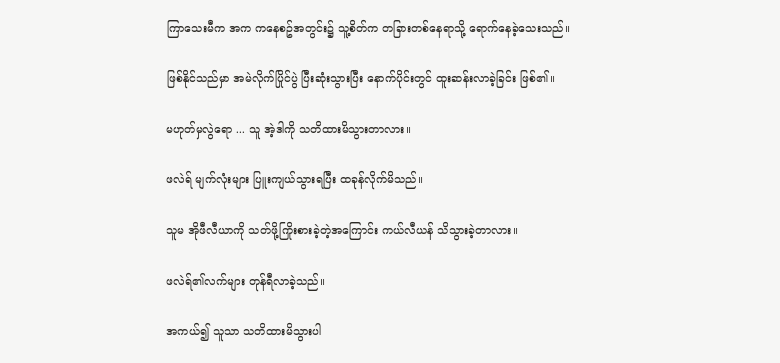ကြာသေးမီက အက ကနေစဥ်အတွင်း၌ သူ့စိတ်က တခြားတစ်နေရာသို့ ရောက်နေခဲ့သေးသည်။

ဖြစ်နိုင်သည်မှာ အမဲလိုက်ပြိုင်ပွဲ ပြီးဆုံးသွားပြီး နောက်ပိုင်းတွင် ထူးဆန်းလာခဲ့ခြင်း ဖြစ်၏။

မဟုတ်မှလွဲရော ... သူ အဲ့ဒါကို သတိထားမိသွားတာလား။

ဖလဲရ် မျက်လုံးများ ပြူးကျယ်သွားရပြီး ထခုန်လိုက်မိသည်။

သူမ အိုဖီလီယာကို သတ်ဖို့ကြိုးစားခဲ့တဲ့အကြောင်း ကယ်လီယန် သိသွားခဲ့တာလား။

ဖလဲရ်၏လက်များ တုန်ရီလာခဲ့သည်။

အကယ်၍ သူသာ သတိထားမိသွားပါ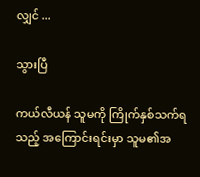လျှင် ...

သွားပြီ

ကယ်လီယန် သူမကို ကြိုက်နှစ်သက်ရသည့် အကြောင်းရင်းမှာ သူမ၏အ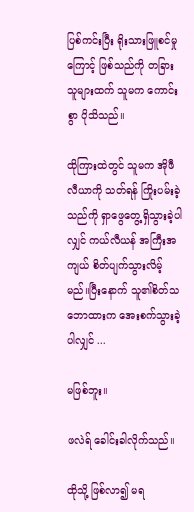ပြစ်ကင်းပြီး ရိုးသားဖြူစင်မှုကြောင့် ဖြစ်သည်ကို တခြားသူများထက် သူမက ကောင်းစွာ ပိုသိသည်။

ထိုကြားထဲတွင် သူမက အိုဖီလီယာကို သတ်ရန် ကြိုးပမ်းခဲ့သည်ကို ရှာဖွေတွေ့ရှိသွားခဲ့ပါလျှင် ကယ်လီယန် အကြီးအကျယ် စိတ်ပျက်သွားလိမ့်မည်။ပြီးနောက် သူ၏စိတ်သဘောထားက အေးစက်သွားခဲ့ပါလျှင် ...

မဖြစ်ဘူး။

ဖလဲရ် ခေါင်းခါလိုက်သည်။

ထိုသို့ ဖြစ်လာ၍ မရ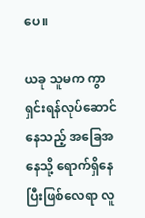ပေ။

ယခု သူမက ကွာရှင်းရန်လုပ်ဆောင်နေသည့် အခြေအနေသို့ ရောက်ရှိနေပြီးဖြစ်လေရာ လူ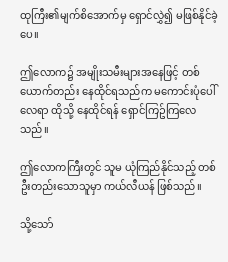ထုကြီး၏မျက်စိအောက်မှ ရှောင်လွှဲ၍ မဖြစ်နိုင်ခဲ့ပေ။

ဤလောက၌ အမျိုးသမီးများအနေဖြင့် တစ်ယောက်တည်း နေထိုင်ရသည်က မကောင်းပုံပေါ်လေရာ ထိုသို့ နေထိုင်ရန် ရှောင်ကြဥ်ကြလေသည်။

ဤလောကကြီးတွင် သူမ ယုံကြည်နိုင်သည့် တစ်ဦးတည်းသောသူမှာ ကယ်လီယန် ဖြစ်သည်။

သို့သော်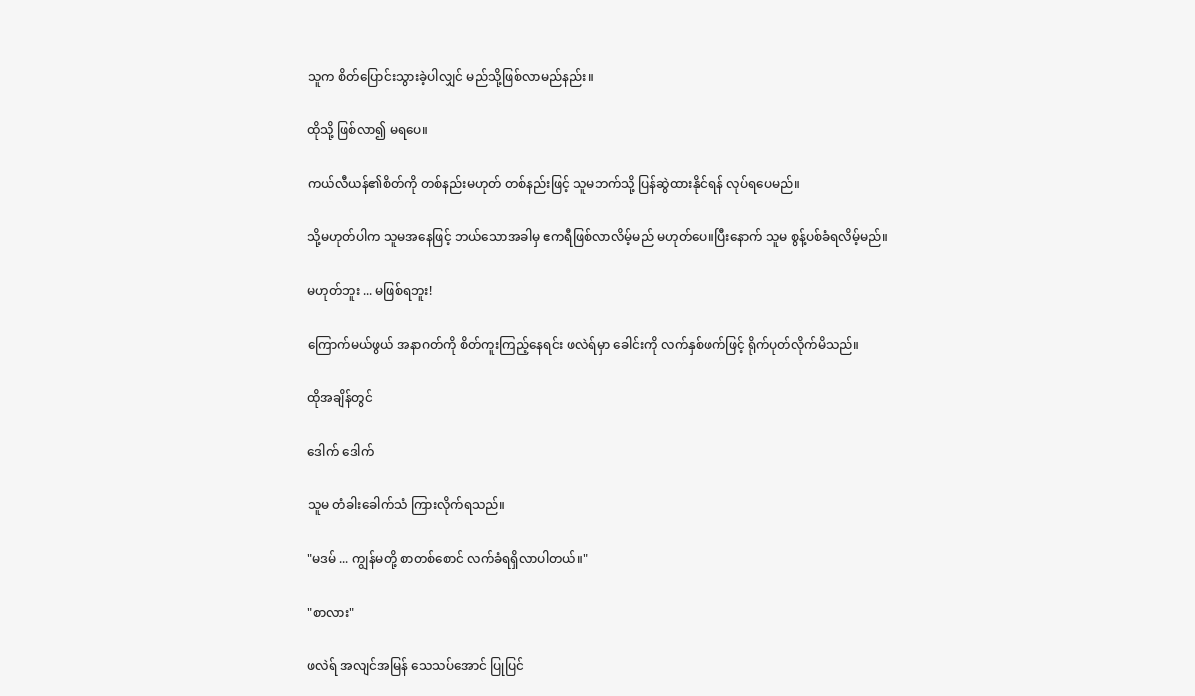သူက စိတ်ပြောင်းသွားခဲ့ပါလျှင် မည်သို့ဖြစ်လာမည်နည်း။

ထိုသို့ ဖြစ်လာ၍ မရပေ။

ကယ်လီယန်၏စိတ်ကို တစ်နည်းမဟုတ် တစ်နည်းဖြင့် သူမဘက်သို့ ပြန်ဆွဲထားနိုင်ရန် လုပ်ရပေမည်။

သို့မဟုတ်ပါက သူမအနေဖြင့် ဘယ်သောအခါမှ ဧကရီဖြစ်လာလိမ့်မည် မဟုတ်ပေ။ပြီးနောက် သူမ စွန့်ပစ်ခံရလိမ့်မည်။

မဟုတ်ဘူး ... မဖြစ်ရဘူး!

ကြောက်မယ်ဖွယ် အနာဂတ်ကို စိတ်ကူးကြည့်နေရင်း ဖလဲရ်မှာ ခေါင်းကို လက်နှစ်ဖက်ဖြင့် ရိုက်ပုတ်လိုက်မိသည်။

ထိုအချိန်တွင်

ဒေါက် ဒေါက်

သူမ တံခါးခေါက်သံ ကြားလိုက်ရသည်။

"မဒမ် ... ကျွန်မတို့ စာတစ်စောင် လက်ခံရရှိလာပါတယ်။"

"စာလား"

ဖလဲရ် အလျင်အမြန် သေသပ်အောင် ပြုပြင်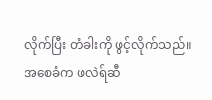လိုက်ပြီး တံခါးကို ဖွင့်လိုက်သည်။အစေခံက ဖလဲရ်ဆီ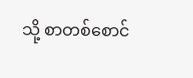သို့ စာတစ်စောင်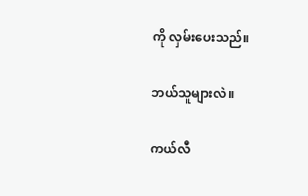ကို လှမ်းပေးသည်။

ဘယ်သူများလဲ။

ကယ်လီ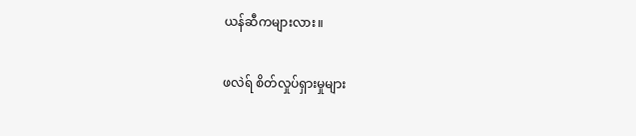ယန်ဆီကများလား။

ဖလဲရ် စိတ်လှုပ်ရှားမှုများ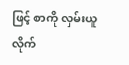ဖြင့် စာကို လှမ်းယူလိုက်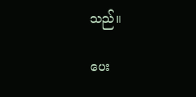သည်။

ပေး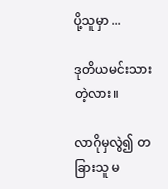ပို့သူမှာ ...

ဒုတိယမင်းသားတဲ့လား။

လာဂိုမှလွဲ၍ တခြားသူ မ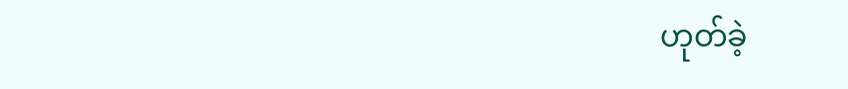ဟုတ်ခဲ့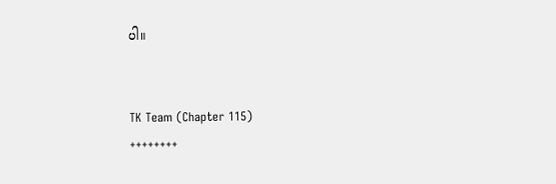ပါ။


TK Team (Chapter 115)
++++++++